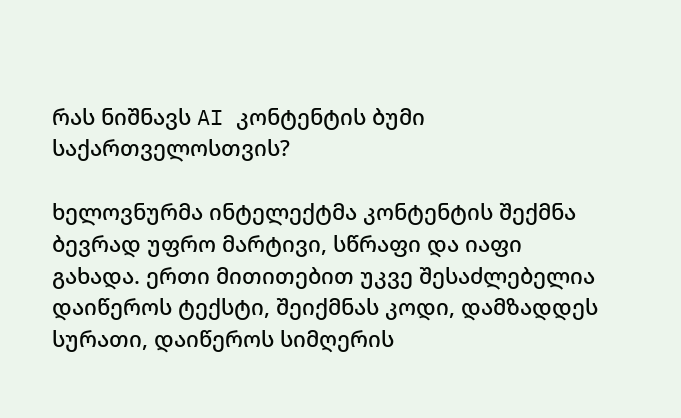რას ნიშნავს AI კონტენტის ბუმი საქართველოსთვის?

ხელოვნურმა ინტელექტმა კონტენტის შექმნა ბევრად უფრო მარტივი, სწრაფი და იაფი გახადა. ერთი მითითებით უკვე შესაძლებელია დაიწეროს ტექსტი, შეიქმნას კოდი, დამზადდეს სურათი, დაიწეროს სიმღერის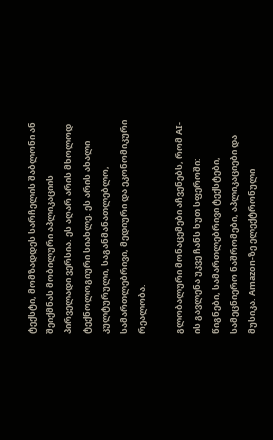ტექსტი, მომზადდეს სარჩელის შაბლონი ან შეიქმნას მობილური აპლიკაციის პირველადი ვერსია. ეს აღარ არის მხოლოდ ტექნოლოგიური სიახლე. ეს არის ახალი კულტურული, საგანმანათლებლო, სამართლებრივი, მედიური და ეკონომიკური რეალობა.

გლობალური მონაცემები აჩვენებს, რომ AI-ის გავლენა უკვე ჩანს ხუთ სფეროში: წიგნები, სამართლებრივი ტექსტები, სამეცნიერო ნაშრომები, აპლიკაციები და მუსიკა. Amazon-ზე ელექტრონული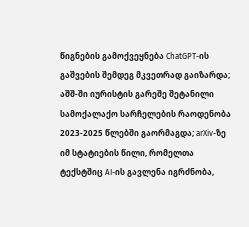წიგნების გამოქვეყნება ChatGPT-ის გაშვების შემდეგ მკვეთრად გაიზარდა; აშშ-ში იურისტის გარეშე შეტანილი სამოქალაქო სარჩელების რაოდენობა 2023-2025 წლებში გაორმაგდა; arXiv-ზე იმ სტატიების წილი, რომელთა ტექსტშიც AI-ის გავლენა იგრძნობა,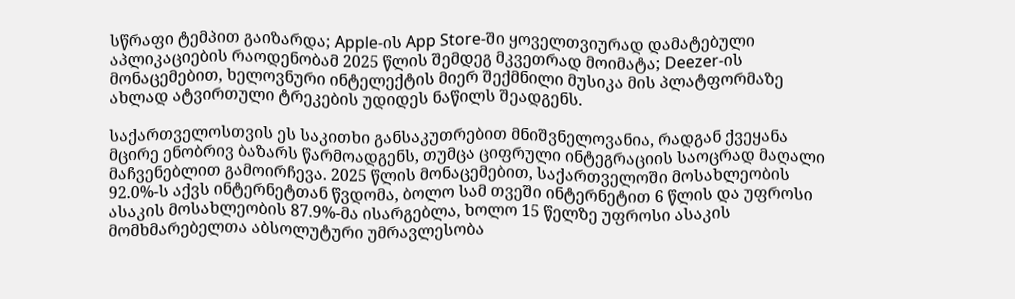სწრაფი ტემპით გაიზარდა; Apple-ის App Store-ში ყოველთვიურად დამატებული აპლიკაციების რაოდენობამ 2025 წლის შემდეგ მკვეთრად მოიმატა; Deezer-ის მონაცემებით, ხელოვნური ინტელექტის მიერ შექმნილი მუსიკა მის პლატფორმაზე ახლად ატვირთული ტრეკების უდიდეს ნაწილს შეადგენს.

საქართველოსთვის ეს საკითხი განსაკუთრებით მნიშვნელოვანია, რადგან ქვეყანა მცირე ენობრივ ბაზარს წარმოადგენს, თუმცა ციფრული ინტეგრაციის საოცრად მაღალი მაჩვენებლით გამოირჩევა. 2025 წლის მონაცემებით, საქართველოში მოსახლეობის 92.0%-ს აქვს ინტერნეტთან წვდომა, ბოლო სამ თვეში ინტერნეტით 6 წლის და უფროსი ასაკის მოსახლეობის 87.9%-მა ისარგებლა, ხოლო 15 წელზე უფროსი ასაკის მომხმარებელთა აბსოლუტური უმრავლესობა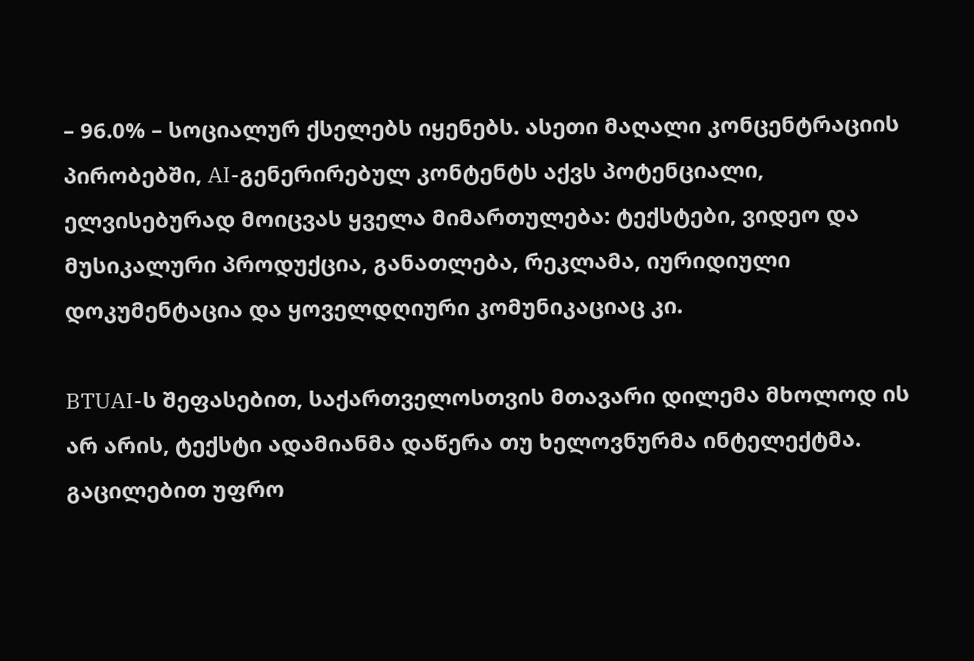– 96.0% – სოციალურ ქსელებს იყენებს. ასეთი მაღალი კონცენტრაციის პირობებში, AI-გენერირებულ კონტენტს აქვს პოტენციალი, ელვისებურად მოიცვას ყველა მიმართულება: ტექსტები, ვიდეო და მუსიკალური პროდუქცია, განათლება, რეკლამა, იურიდიული დოკუმენტაცია და ყოველდღიური კომუნიკაციაც კი.

BTUAI-ს შეფასებით, საქართველოსთვის მთავარი დილემა მხოლოდ ის არ არის, ტექსტი ადამიანმა დაწერა თუ ხელოვნურმა ინტელექტმა. გაცილებით უფრო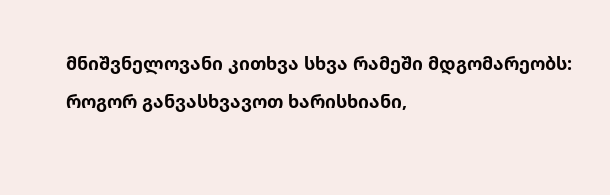მნიშვნელოვანი კითხვა სხვა რამეში მდგომარეობს: როგორ განვასხვავოთ ხარისხიანი,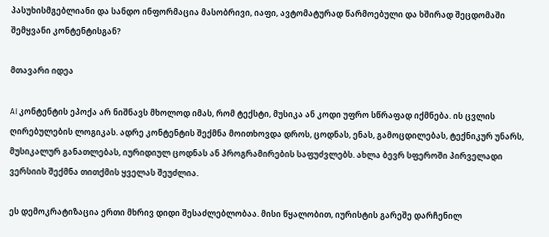პასუხისმგებლიანი და სანდო ინფორმაცია მასობრივი, იაფი, ავტომატურად წარმოებული და ხშირად შეცდომაში შემყვანი კონტენტისგან?

მთავარი იდეა

AI კონტენტის ეპოქა არ ნიშნავს მხოლოდ იმას, რომ ტექსტი, მუსიკა ან კოდი უფრო სწრაფად იქმნება. ის ცვლის ღირებულების ლოგიკას. ადრე კონტენტის შექმნა მოითხოვდა დროს, ცოდნას, ენას, გამოცდილებას, ტექნიკურ უნარს, მუსიკალურ განათლებას, იურიდიულ ცოდნას ან პროგრამირების საფუძვლებს. ახლა ბევრ სფეროში პირველადი ვერსიის შექმნა თითქმის ყველას შეუძლია.

ეს დემოკრატიზაცია ერთი მხრივ დიდი შესაძლებლობაა. მისი წყალობით, იურისტის გარეშე დარჩენილ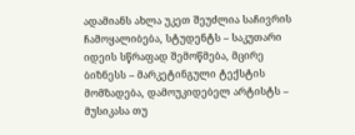ადამიანს ახლა უკეთ შეუძლია საჩივრის ჩამოყალიბება, სტუდენტს – საკუთარი იდეის სწრაფად შემოწმება, მცირე ბიზნესს – მარკეტინგული ტექსტის მომზადება, დამოუკიდებელ არტისტს – მუსიკასა თუ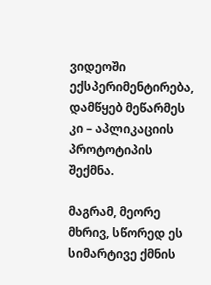ვიდეოში ექსპერიმენტირება, დამწყებ მეწარმეს კი – აპლიკაციის პროტოტიპის შექმნა.

მაგრამ, მეორე მხრივ, სწორედ ეს სიმარტივე ქმნის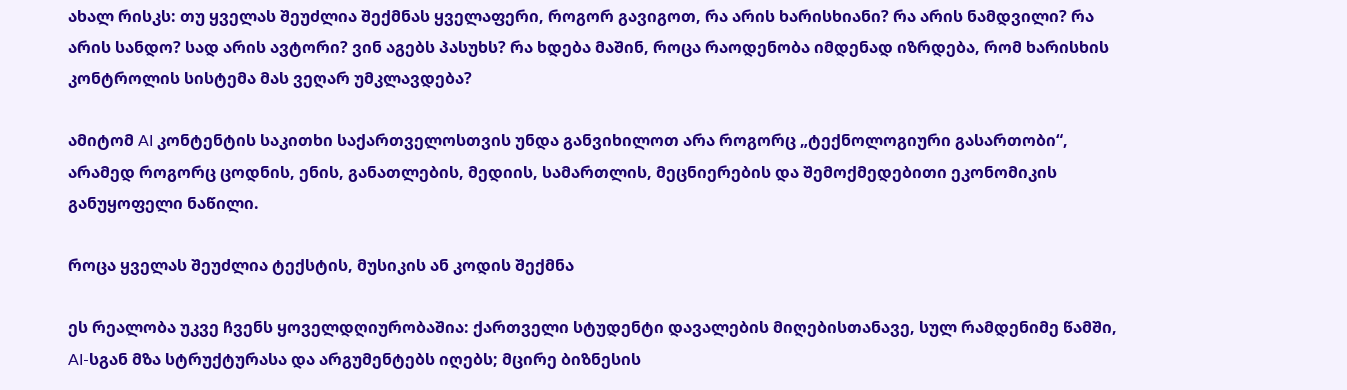ახალ რისკს: თუ ყველას შეუძლია შექმნას ყველაფერი, როგორ გავიგოთ, რა არის ხარისხიანი? რა არის ნამდვილი? რა არის სანდო? სად არის ავტორი? ვინ აგებს პასუხს? რა ხდება მაშინ, როცა რაოდენობა იმდენად იზრდება, რომ ხარისხის კონტროლის სისტემა მას ვეღარ უმკლავდება?

ამიტომ AI კონტენტის საკითხი საქართველოსთვის უნდა განვიხილოთ არა როგორც „ტექნოლოგიური გასართობი“, არამედ როგორც ცოდნის, ენის, განათლების, მედიის, სამართლის, მეცნიერების და შემოქმედებითი ეკონომიკის განუყოფელი ნაწილი.

როცა ყველას შეუძლია ტექსტის, მუსიკის ან კოდის შექმნა

ეს რეალობა უკვე ჩვენს ყოველდღიურობაშია: ქართველი სტუდენტი დავალების მიღებისთანავე, სულ რამდენიმე წამში, AI-სგან მზა სტრუქტურასა და არგუმენტებს იღებს; მცირე ბიზნესის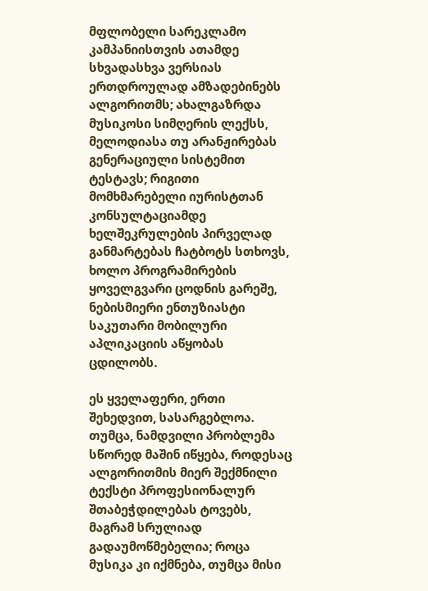მფლობელი სარეკლამო კამპანიისთვის ათამდე სხვადასხვა ვერსიას ერთდროულად ამზადებინებს ალგორითმს; ახალგაზრდა მუსიკოსი სიმღერის ლექსს, მელოდიასა თუ არანჟირებას გენერაციული სისტემით ტესტავს; რიგითი მომხმარებელი იურისტთან კონსულტაციამდე ხელშეკრულების პირველად განმარტებას ჩატბოტს სთხოვს, ხოლო პროგრამირების ყოველგვარი ცოდნის გარეშე, ნებისმიერი ენთუზიასტი საკუთარი მობილური აპლიკაციის აწყობას ცდილობს.

ეს ყველაფერი, ერთი შეხედვით, სასარგებლოა. თუმცა, ნამდვილი პრობლემა სწორედ მაშინ იწყება, როდესაც ალგორითმის მიერ შექმნილი ტექსტი პროფესიონალურ შთაბეჭდილებას ტოვებს, მაგრამ სრულიად გადაუმოწმებელია; როცა მუსიკა კი იქმნება, თუმცა მისი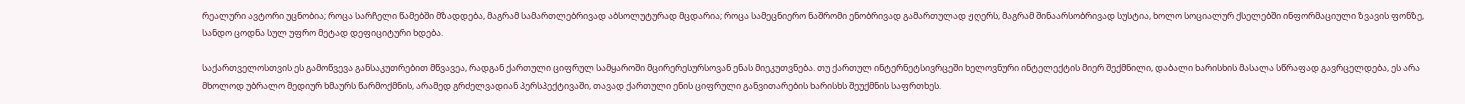რეალური ავტორი უცნობია; როცა სარჩელი წამებში მზადდება, მაგრამ სამართლებრივად აბსოლუტურად მცდარია; როცა სამეცნიერო ნაშრომი ენობრივად გამართულად ჟღერს, მაგრამ შინაარსობრივად სუსტია, ხოლო სოციალურ ქსელებში ინფორმაციული ზვავის ფონზე, სანდო ცოდნა სულ უფრო მეტად დეფიციტური ხდება.

საქართველოსთვის ეს გამოწვევა განსაკუთრებით მწვავეა, რადგან ქართული ციფრულ სამყაროში მცირერესურსოვან ენას მიეკუთვნება. თუ ქართულ ინტერნეტსივრცეში ხელოვნური ინტელექტის მიერ შექმნილი, დაბალი ხარისხის მასალა სწრაფად გავრცელდება, ეს არა მხოლოდ უბრალო მედიურ ხმაურს წარმოქმნის, არამედ გრძელვადიან პერსპექტივაში, თავად ქართული ენის ციფრული განვითარების ხარისხს შეუქმნის საფრთხეს.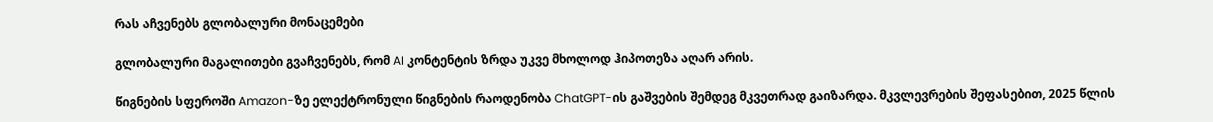რას აჩვენებს გლობალური მონაცემები

გლობალური მაგალითები გვაჩვენებს, რომ AI კონტენტის ზრდა უკვე მხოლოდ ჰიპოთეზა აღარ არის.

წიგნების სფეროში Amazon-ზე ელექტრონული წიგნების რაოდენობა ChatGPT-ის გაშვების შემდეგ მკვეთრად გაიზარდა. მკვლევრების შეფასებით, 2025 წლის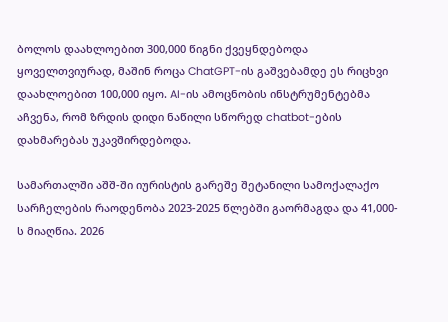ბოლოს დაახლოებით 300,000 წიგნი ქვეყნდებოდა ყოველთვიურად, მაშინ როცა ChatGPT-ის გაშვებამდე ეს რიცხვი დაახლოებით 100,000 იყო. AI-ის ამოცნობის ინსტრუმენტებმა აჩვენა, რომ ზრდის დიდი ნაწილი სწორედ chatbot-ების დახმარებას უკავშირდებოდა.

სამართალში აშშ-ში იურისტის გარეშე შეტანილი სამოქალაქო სარჩელების რაოდენობა 2023-2025 წლებში გაორმაგდა და 41,000-ს მიაღწია. 2026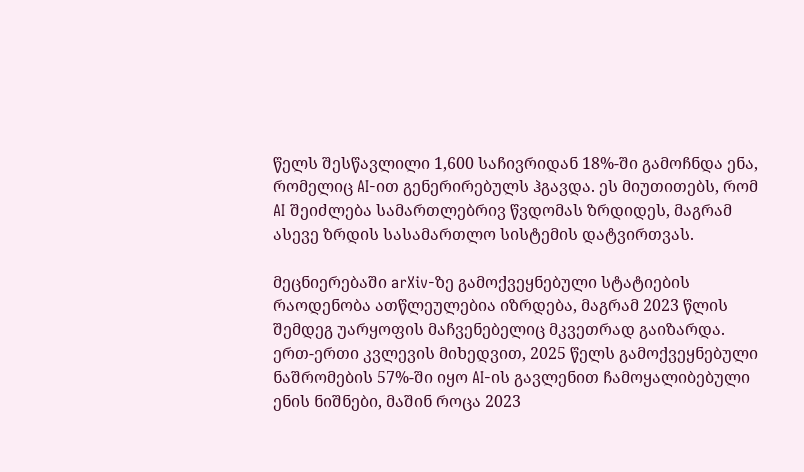წელს შესწავლილი 1,600 საჩივრიდან 18%-ში გამოჩნდა ენა, რომელიც AI-ით გენერირებულს ჰგავდა. ეს მიუთითებს, რომ AI შეიძლება სამართლებრივ წვდომას ზრდიდეს, მაგრამ ასევე ზრდის სასამართლო სისტემის დატვირთვას.

მეცნიერებაში arXiv-ზე გამოქვეყნებული სტატიების რაოდენობა ათწლეულებია იზრდება, მაგრამ 2023 წლის შემდეგ უარყოფის მაჩვენებელიც მკვეთრად გაიზარდა. ერთ-ერთი კვლევის მიხედვით, 2025 წელს გამოქვეყნებული ნაშრომების 57%-ში იყო AI-ის გავლენით ჩამოყალიბებული ენის ნიშნები, მაშინ როცა 2023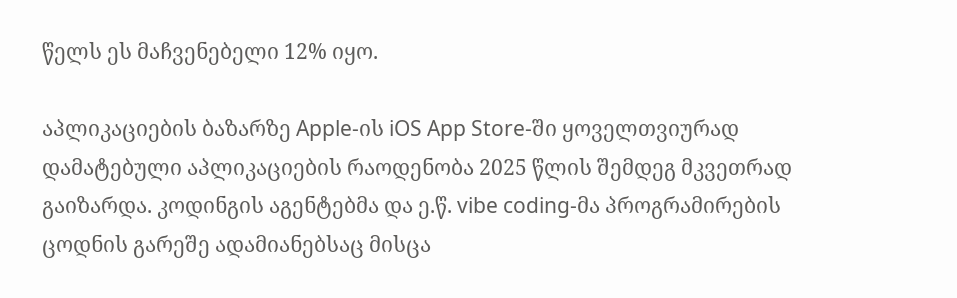წელს ეს მაჩვენებელი 12% იყო.

აპლიკაციების ბაზარზე Apple-ის iOS App Store-ში ყოველთვიურად დამატებული აპლიკაციების რაოდენობა 2025 წლის შემდეგ მკვეთრად გაიზარდა. კოდინგის აგენტებმა და ე.წ. vibe coding-მა პროგრამირების ცოდნის გარეშე ადამიანებსაც მისცა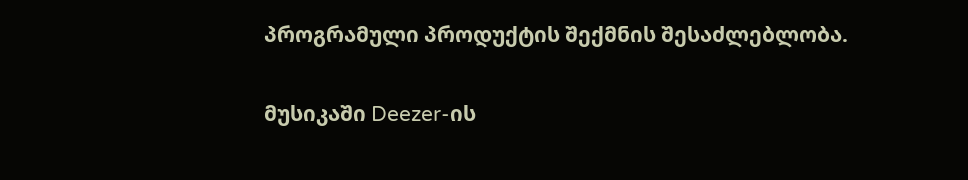პროგრამული პროდუქტის შექმნის შესაძლებლობა.

მუსიკაში Deezer-ის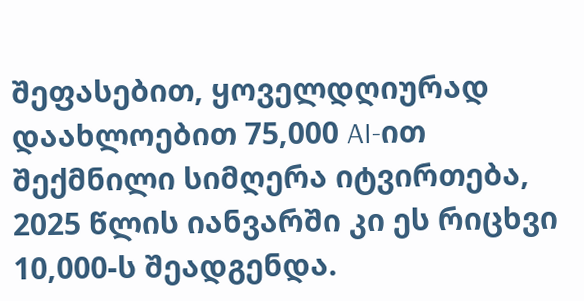შეფასებით, ყოველდღიურად დაახლოებით 75,000 AI-ით შექმნილი სიმღერა იტვირთება, 2025 წლის იანვარში კი ეს რიცხვი 10,000-ს შეადგენდა.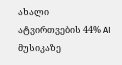ახალი ატვირთვების 44% AI მუსიკაზე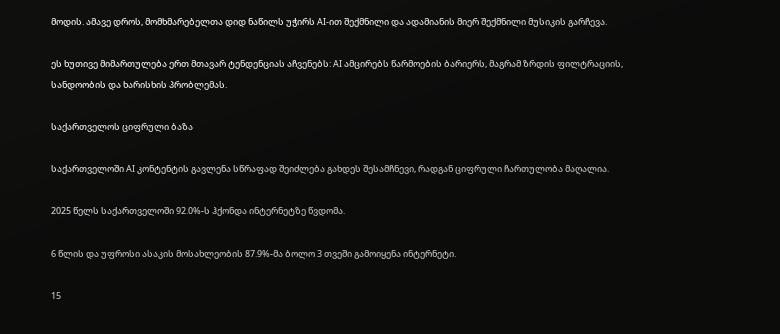მოდის. ამავე დროს, მომხმარებელთა დიდ ნაწილს უჭირს AI-ით შექმნილი და ადამიანის მიერ შექმნილი მუსიკის გარჩევა.

ეს ხუთივე მიმართულება ერთ მთავარ ტენდენციას აჩვენებს: AI ამცირებს წარმოების ბარიერს, მაგრამ ზრდის ფილტრაციის, სანდოობის და ხარისხის პრობლემას.

საქართველოს ციფრული ბაზა

საქართველოში AI კონტენტის გავლენა სწრაფად შეიძლება გახდეს შესამჩნევი, რადგან ციფრული ჩართულობა მაღალია.

2025 წელს საქართველოში 92.0%-ს ჰქონდა ინტერნეტზე წვდომა.

6 წლის და უფროსი ასაკის მოსახლეობის 87.9%-მა ბოლო 3 თვეში გამოიყენა ინტერნეტი.

15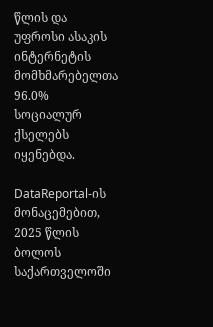წლის და უფროსი ასაკის ინტერნეტის მომხმარებელთა 96.0% სოციალურ ქსელებს იყენებდა.

DataReportal-ის მონაცემებით, 2025 წლის ბოლოს საქართველოში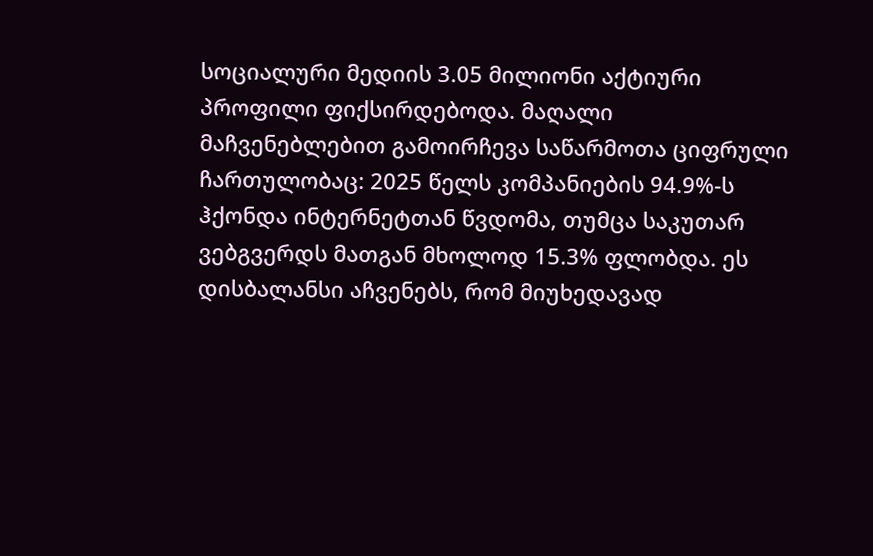სოციალური მედიის 3.05 მილიონი აქტიური პროფილი ფიქსირდებოდა. მაღალი მაჩვენებლებით გამოირჩევა საწარმოთა ციფრული ჩართულობაც: 2025 წელს კომპანიების 94.9%-ს ჰქონდა ინტერნეტთან წვდომა, თუმცა საკუთარ ვებგვერდს მათგან მხოლოდ 15.3% ფლობდა. ეს დისბალანსი აჩვენებს, რომ მიუხედავად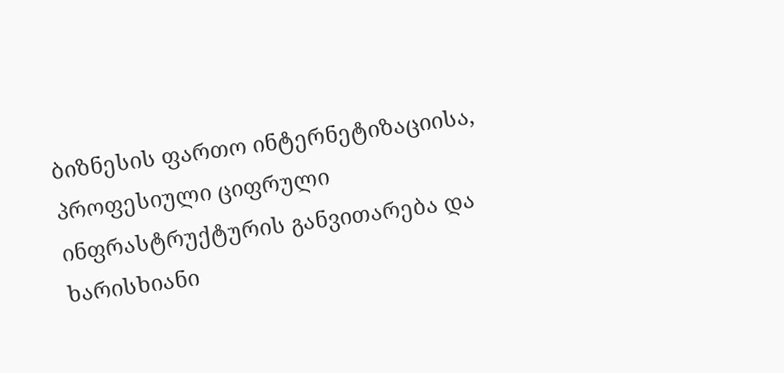ბიზნესის ფართო ინტერნეტიზაციისა, პროფესიული ციფრული ინფრასტრუქტურის განვითარება და ხარისხიანი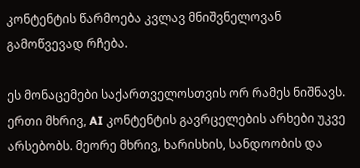კონტენტის წარმოება კვლავ მნიშვნელოვან გამოწვევად რჩება.

ეს მონაცემები საქართველოსთვის ორ რამეს ნიშნავს. ერთი მხრივ, AI კონტენტის გავრცელების არხები უკვე არსებობს. მეორე მხრივ, ხარისხის, სანდოობის და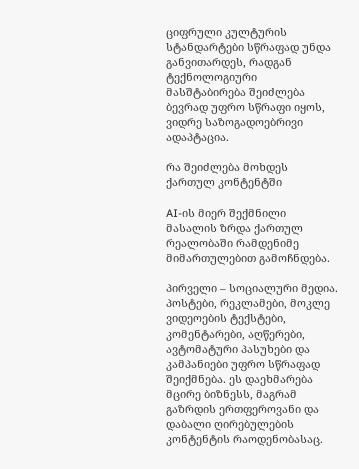ციფრული კულტურის სტანდარტები სწრაფად უნდა განვითარდეს, რადგან ტექნოლოგიური მასშტაბირება შეიძლება ბევრად უფრო სწრაფი იყოს, ვიდრე საზოგადოებრივი ადაპტაცია.

რა შეიძლება მოხდეს ქართულ კონტენტში

AI-ის მიერ შექმნილი მასალის ზრდა ქართულ რეალობაში რამდენიმე მიმართულებით გამოჩნდება.

პირველი – სოციალური მედია. პოსტები, რეკლამები, მოკლე ვიდეოების ტექსტები, კომენტარები, აღწერები, ავტომატური პასუხები და კამპანიები უფრო სწრაფად შეიქმნება. ეს დაეხმარება მცირე ბიზნესს, მაგრამ გაზრდის ერთფეროვანი და დაბალი ღირებულების კონტენტის რაოდენობასაც.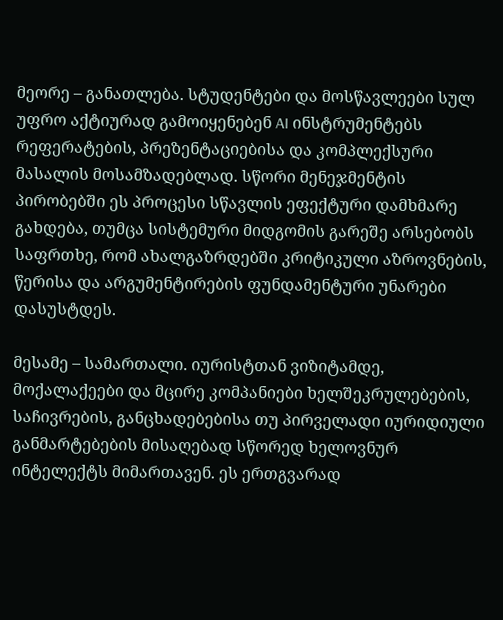მეორე – განათლება. სტუდენტები და მოსწავლეები სულ უფრო აქტიურად გამოიყენებენ AI ინსტრუმენტებს რეფერატების, პრეზენტაციებისა და კომპლექსური მასალის მოსამზადებლად. სწორი მენეჯმენტის პირობებში ეს პროცესი სწავლის ეფექტური დამხმარე გახდება, თუმცა სისტემური მიდგომის გარეშე არსებობს საფრთხე, რომ ახალგაზრდებში კრიტიკული აზროვნების, წერისა და არგუმენტირების ფუნდამენტური უნარები დასუსტდეს.

მესამე – სამართალი. იურისტთან ვიზიტამდე, მოქალაქეები და მცირე კომპანიები ხელშეკრულებების, საჩივრების, განცხადებებისა თუ პირველადი იურიდიული განმარტებების მისაღებად სწორედ ხელოვნურ ინტელექტს მიმართავენ. ეს ერთგვარად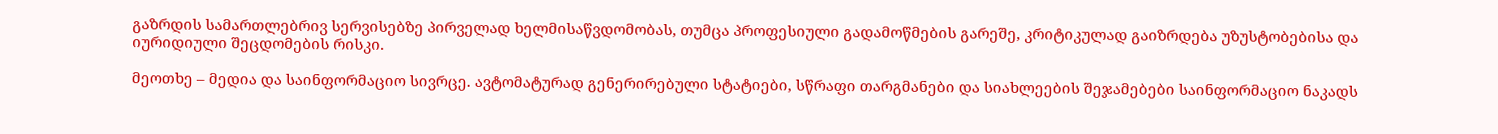გაზრდის სამართლებრივ სერვისებზე პირველად ხელმისაწვდომობას, თუმცა პროფესიული გადამოწმების გარეშე, კრიტიკულად გაიზრდება უზუსტობებისა და იურიდიული შეცდომების რისკი.

მეოთხე – მედია და საინფორმაციო სივრცე. ავტომატურად გენერირებული სტატიები, სწრაფი თარგმანები და სიახლეების შეჯამებები საინფორმაციო ნაკადს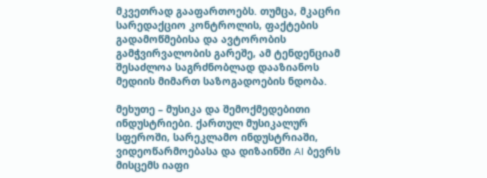მკვეთრად გააფართოებს. თუმცა, მკაცრი სარედაქციო კონტროლის, ფაქტების გადამოწმებისა და ავტორობის გამჭვირვალობის გარეშე, ამ ტენდენციამ შესაძლოა საგრძნობლად დააზიანოს მედიის მიმართ საზოგადოების ნდობა.

მეხუთე – მუსიკა და შემოქმედებითი ინდუსტრიები. ქართულ მუსიკალურ სფეროში, სარეკლამო ინდუსტრიაში, ვიდეოწარმოებასა და დიზაინში AI ბევრს მისცემს იაფი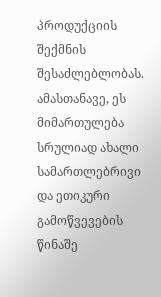პროდუქციის შექმნის შესაძლებლობას. ამასთანავე, ეს მიმართულება სრულიად ახალი სამართლებრივი და ეთიკური გამოწვევების წინაშე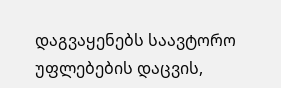დაგვაყენებს საავტორო უფლებების დაცვის,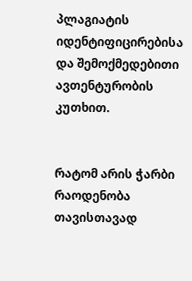პლაგიატის იდენტიფიცირებისა და შემოქმედებითი ავთენტურობის კუთხით.


რატომ არის ჭარბი რაოდენობა თავისთავად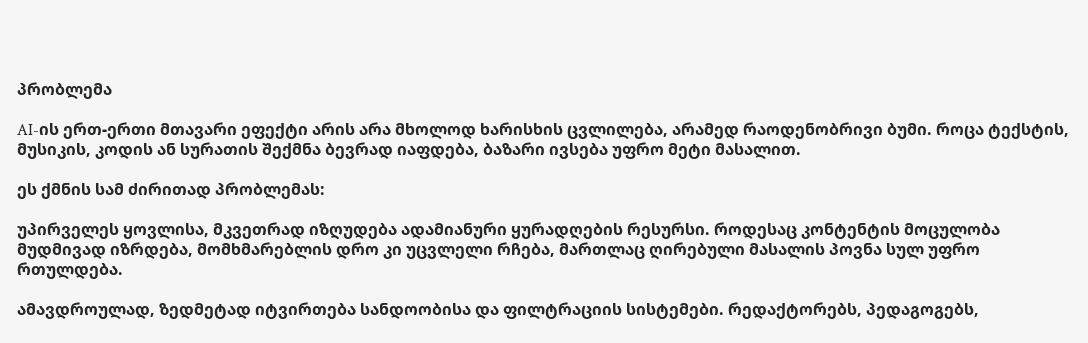პრობლემა

AI-ის ერთ-ერთი მთავარი ეფექტი არის არა მხოლოდ ხარისხის ცვლილება, არამედ რაოდენობრივი ბუმი. როცა ტექსტის, მუსიკის, კოდის ან სურათის შექმნა ბევრად იაფდება, ბაზარი ივსება უფრო მეტი მასალით.

ეს ქმნის სამ ძირითად პრობლემას:

უპირველეს ყოვლისა, მკვეთრად იზღუდება ადამიანური ყურადღების რესურსი. როდესაც კონტენტის მოცულობა მუდმივად იზრდება, მომხმარებლის დრო კი უცვლელი რჩება, მართლაც ღირებული მასალის პოვნა სულ უფრო რთულდება.

ამავდროულად, ზედმეტად იტვირთება სანდოობისა და ფილტრაციის სისტემები. რედაქტორებს, პედაგოგებს,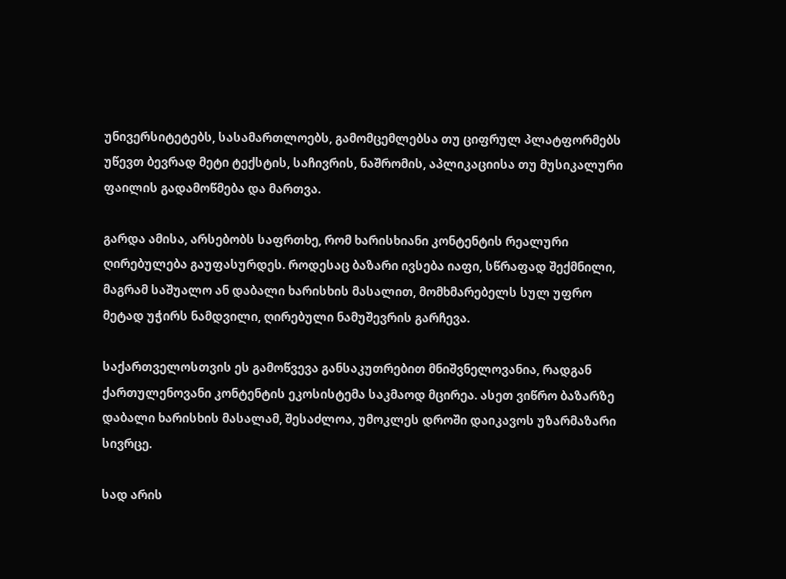უნივერსიტეტებს, სასამართლოებს, გამომცემლებსა თუ ციფრულ პლატფორმებს უწევთ ბევრად მეტი ტექსტის, საჩივრის, ნაშრომის, აპლიკაციისა თუ მუსიკალური ფაილის გადამოწმება და მართვა.

გარდა ამისა, არსებობს საფრთხე, რომ ხარისხიანი კონტენტის რეალური ღირებულება გაუფასურდეს. როდესაც ბაზარი ივსება იაფი, სწრაფად შექმნილი, მაგრამ საშუალო ან დაბალი ხარისხის მასალით, მომხმარებელს სულ უფრო მეტად უჭირს ნამდვილი, ღირებული ნამუშევრის გარჩევა.

საქართველოსთვის ეს გამოწვევა განსაკუთრებით მნიშვნელოვანია, რადგან ქართულენოვანი კონტენტის ეკოსისტემა საკმაოდ მცირეა. ასეთ ვიწრო ბაზარზე დაბალი ხარისხის მასალამ, შესაძლოა, უმოკლეს დროში დაიკავოს უზარმაზარი სივრცე.

სად არის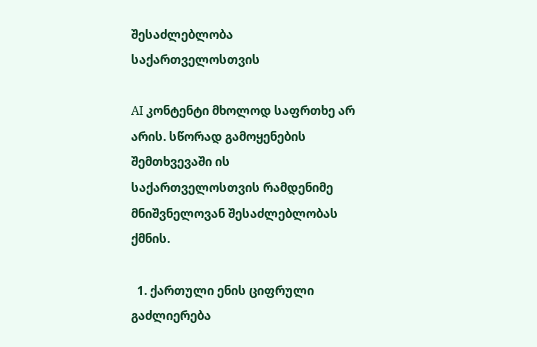შესაძლებლობა საქართველოსთვის

AI კონტენტი მხოლოდ საფრთხე არ არის. სწორად გამოყენების შემთხვევაში ის საქართველოსთვის რამდენიმე მნიშვნელოვან შესაძლებლობას ქმნის.

  1. ქართული ენის ციფრული გაძლიერება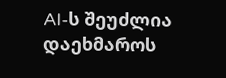AI-ს შეუძლია დაეხმაროს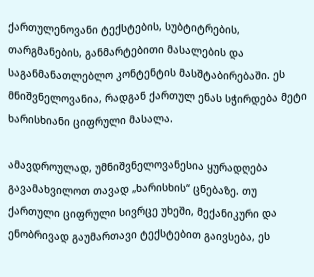ქართულენოვანი ტექსტების, სუბტიტრების, თარგმანების, განმარტებითი მასალების და საგანმანათლებლო კონტენტის მასშტაბირებაში. ეს მნიშვნელოვანია, რადგან ქართულ ენას სჭირდება მეტი ხარისხიანი ციფრული მასალა.

ამავდროულად, უმნიშვნელოვანესია ყურადღება გავამახვილოთ თავად „ხარისხის“ ცნებაზე. თუ ქართული ციფრული სივრცე უხეში, მექანიკური და ენობრივად გაუმართავი ტექსტებით გაივსება, ეს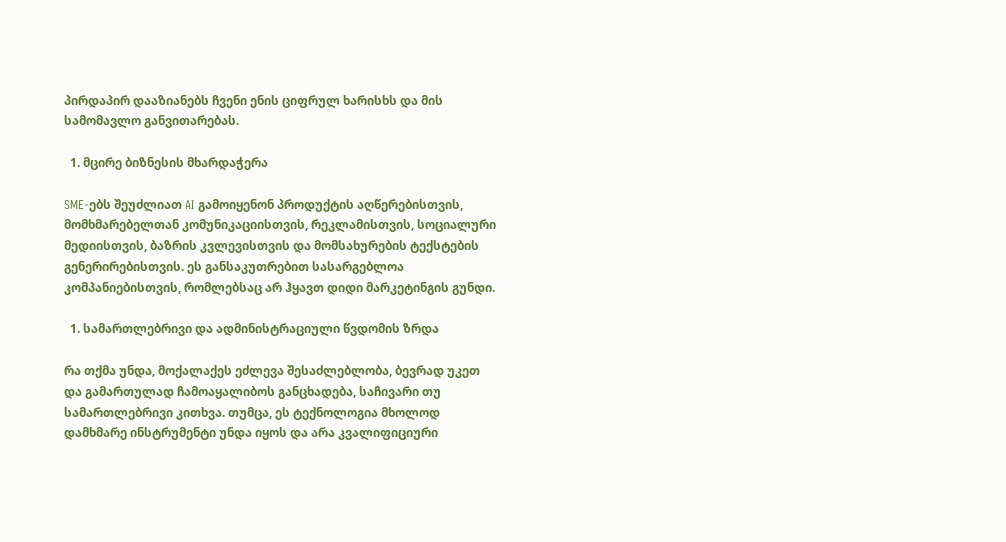პირდაპირ დააზიანებს ჩვენი ენის ციფრულ ხარისხს და მის სამომავლო განვითარებას.

  1. მცირე ბიზნესის მხარდაჭერა

SME-ებს შეუძლიათ AI გამოიყენონ პროდუქტის აღწერებისთვის, მომხმარებელთან კომუნიკაციისთვის, რეკლამისთვის, სოციალური მედიისთვის, ბაზრის კვლევისთვის და მომსახურების ტექსტების გენერირებისთვის. ეს განსაკუთრებით სასარგებლოა კომპანიებისთვის, რომლებსაც არ ჰყავთ დიდი მარკეტინგის გუნდი.

  1. სამართლებრივი და ადმინისტრაციული წვდომის ზრდა

რა თქმა უნდა, მოქალაქეს ეძლევა შესაძლებლობა, ბევრად უკეთ და გამართულად ჩამოაყალიბოს განცხადება, საჩივარი თუ სამართლებრივი კითხვა. თუმცა, ეს ტექნოლოგია მხოლოდ დამხმარე ინსტრუმენტი უნდა იყოს და არა კვალიფიციური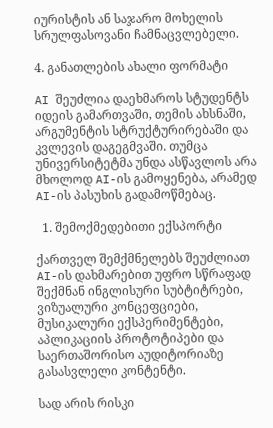იურისტის ან საჯარო მოხელის სრულფასოვანი ჩამნაცვლებელი.

4. განათლების ახალი ფორმატი

AI შეუძლია დაეხმაროს სტუდენტს იდეის გამართვაში, თემის ახსნაში, არგუმენტის სტრუქტურირებაში და კვლევის დაგეგმვაში. თუმცა უნივერსიტეტმა უნდა ასწავლოს არა მხოლოდ AI-ის გამოყენება, არამედ AI-ის პასუხის გადამოწმებაც.

  1. შემოქმედებითი ექსპორტი

ქართველ შემქმნელებს შეუძლიათ AI-ის დახმარებით უფრო სწრაფად შექმნან ინგლისური სუბტიტრები, ვიზუალური კონცეფციები, მუსიკალური ექსპერიმენტები, აპლიკაციის პროტოტიპები და საერთაშორისო აუდიტორიაზე გასასვლელი კონტენტი.

სად არის რისკი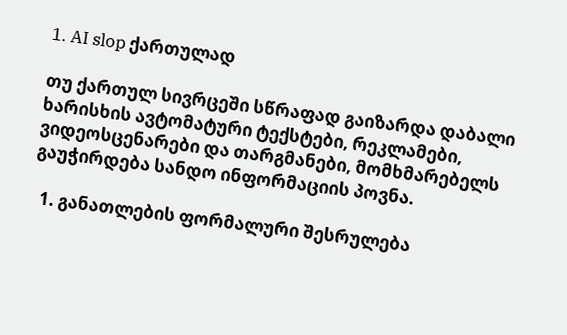1. AI slop ქართულად

თუ ქართულ სივრცეში სწრაფად გაიზარდა დაბალი ხარისხის ავტომატური ტექსტები, რეკლამები, ვიდეოსცენარები და თარგმანები, მომხმარებელს გაუჭირდება სანდო ინფორმაციის პოვნა.

  1. განათლების ფორმალური შესრულება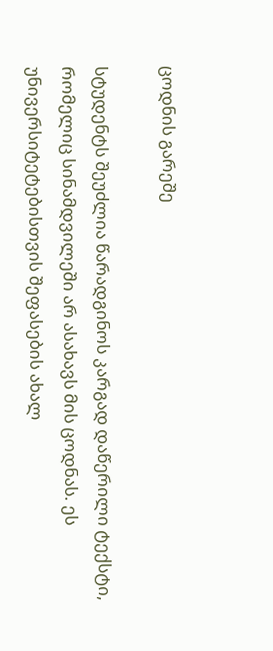ცოდნის გარეშე

სტუდენტს შეუძლია წარადგინოს კარგად დაწერილი ტექსტი, რომელიც სინამდვილეში არ ასახავს მის ცოდნას. ეს უნივერსიტეტებისთვის შეფასების ახალ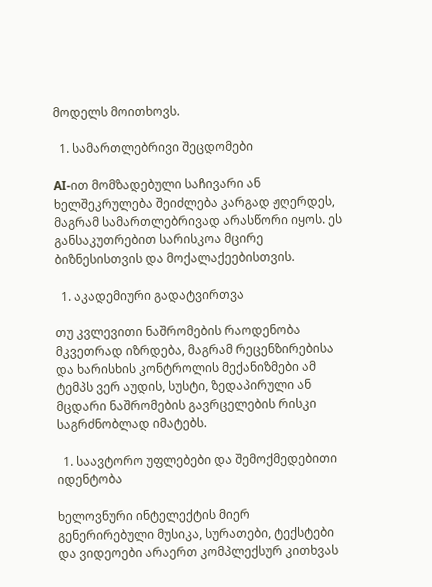მოდელს მოითხოვს.

  1. სამართლებრივი შეცდომები

AI-ით მომზადებული საჩივარი ან ხელშეკრულება შეიძლება კარგად ჟღერდეს, მაგრამ სამართლებრივად არასწორი იყოს. ეს განსაკუთრებით სარისკოა მცირე ბიზნესისთვის და მოქალაქეებისთვის.

  1. აკადემიური გადატვირთვა

თუ კვლევითი ნაშრომების რაოდენობა მკვეთრად იზრდება, მაგრამ რეცენზირებისა და ხარისხის კონტროლის მექანიზმები ამ ტემპს ვერ აუდის, სუსტი, ზედაპირული ან მცდარი ნაშრომების გავრცელების რისკი საგრძნობლად იმატებს.

  1. საავტორო უფლებები და შემოქმედებითი იდენტობა

ხელოვნური ინტელექტის მიერ გენერირებული მუსიკა, სურათები, ტექსტები და ვიდეოები არაერთ კომპლექსურ კითხვას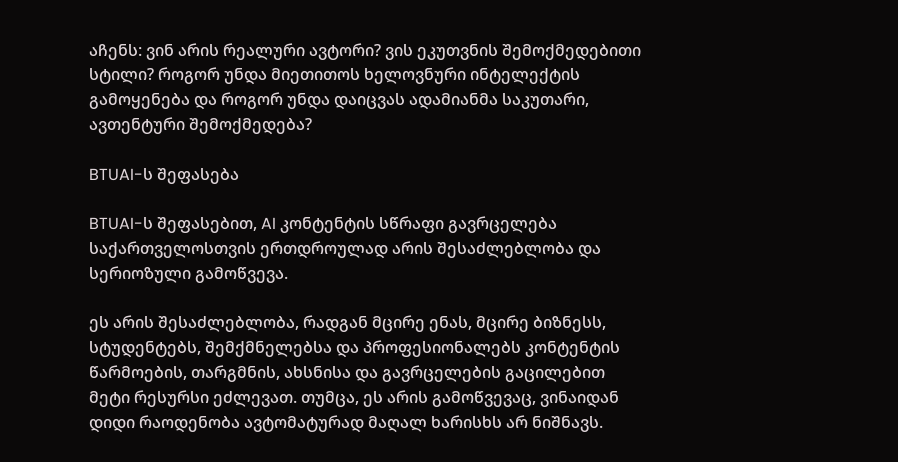აჩენს: ვინ არის რეალური ავტორი? ვის ეკუთვნის შემოქმედებითი სტილი? როგორ უნდა მიეთითოს ხელოვნური ინტელექტის გამოყენება და როგორ უნდა დაიცვას ადამიანმა საკუთარი, ავთენტური შემოქმედება?

BTUAI-ს შეფასება

BTUAI-ს შეფასებით, AI კონტენტის სწრაფი გავრცელება საქართველოსთვის ერთდროულად არის შესაძლებლობა და სერიოზული გამოწვევა.

ეს არის შესაძლებლობა, რადგან მცირე ენას, მცირე ბიზნესს, სტუდენტებს, შემქმნელებსა და პროფესიონალებს კონტენტის წარმოების, თარგმნის, ახსნისა და გავრცელების გაცილებით მეტი რესურსი ეძლევათ. თუმცა, ეს არის გამოწვევაც, ვინაიდან დიდი რაოდენობა ავტომატურად მაღალ ხარისხს არ ნიშნავს.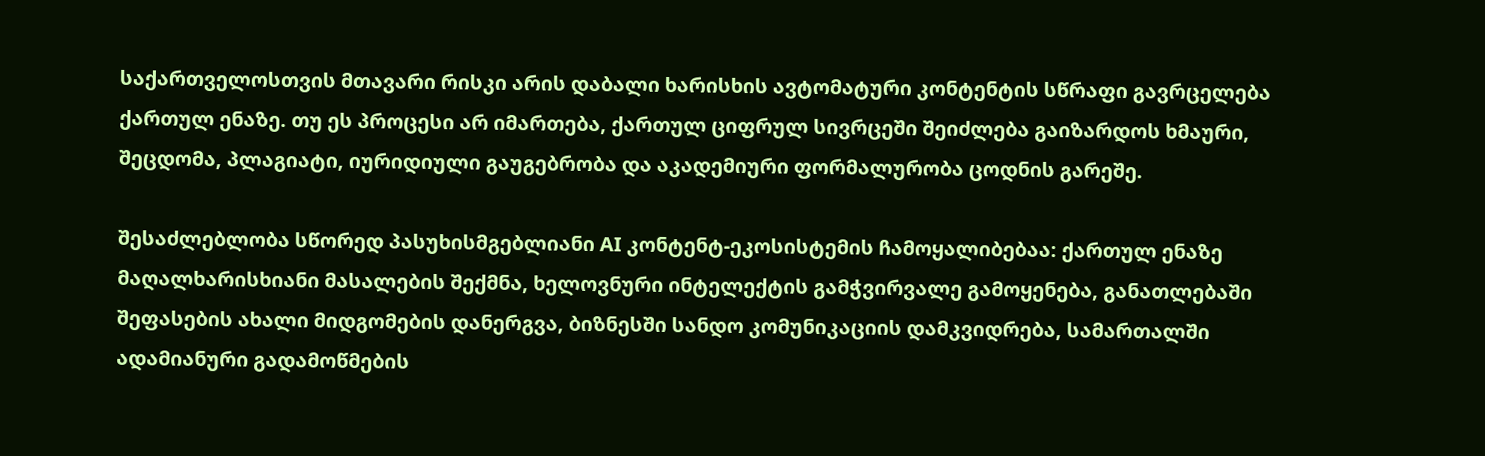საქართველოსთვის მთავარი რისკი არის დაბალი ხარისხის ავტომატური კონტენტის სწრაფი გავრცელება ქართულ ენაზე. თუ ეს პროცესი არ იმართება, ქართულ ციფრულ სივრცეში შეიძლება გაიზარდოს ხმაური, შეცდომა, პლაგიატი, იურიდიული გაუგებრობა და აკადემიური ფორმალურობა ცოდნის გარეშე.

შესაძლებლობა სწორედ პასუხისმგებლიანი AI კონტენტ-ეკოსისტემის ჩამოყალიბებაა: ქართულ ენაზე მაღალხარისხიანი მასალების შექმნა, ხელოვნური ინტელექტის გამჭვირვალე გამოყენება, განათლებაში შეფასების ახალი მიდგომების დანერგვა, ბიზნესში სანდო კომუნიკაციის დამკვიდრება, სამართალში ადამიანური გადამოწმების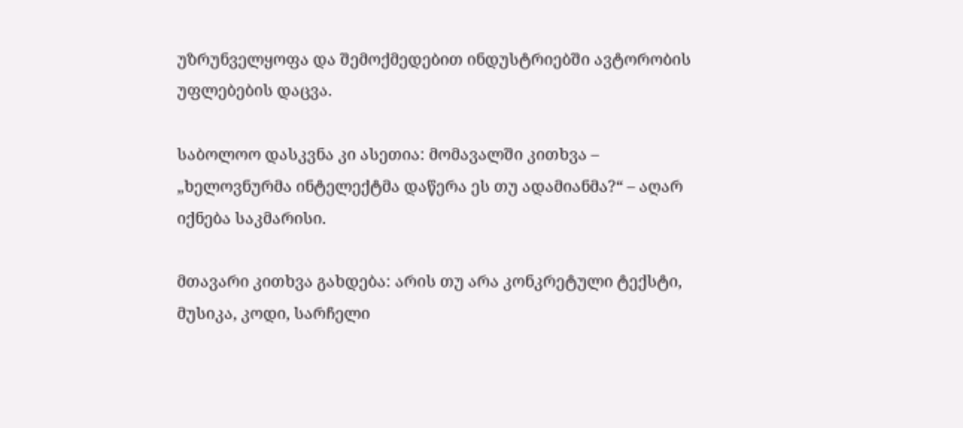უზრუნველყოფა და შემოქმედებით ინდუსტრიებში ავტორობის უფლებების დაცვა.

საბოლოო დასკვნა კი ასეთია: მომავალში კითხვა – „ხელოვნურმა ინტელექტმა დაწერა ეს თუ ადამიანმა?“ – აღარ იქნება საკმარისი.

მთავარი კითხვა გახდება: არის თუ არა კონკრეტული ტექსტი, მუსიკა, კოდი, სარჩელი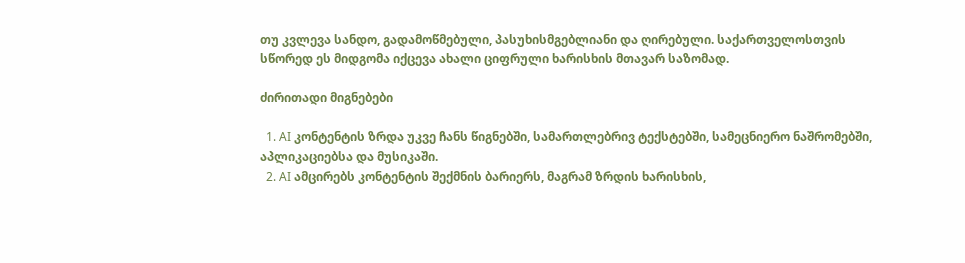თუ კვლევა სანდო, გადამოწმებული, პასუხისმგებლიანი და ღირებული. საქართველოსთვის სწორედ ეს მიდგომა იქცევა ახალი ციფრული ხარისხის მთავარ საზომად.

ძირითადი მიგნებები

  1. AI კონტენტის ზრდა უკვე ჩანს წიგნებში, სამართლებრივ ტექსტებში, სამეცნიერო ნაშრომებში, აპლიკაციებსა და მუსიკაში.
  2. AI ამცირებს კონტენტის შექმნის ბარიერს, მაგრამ ზრდის ხარისხის,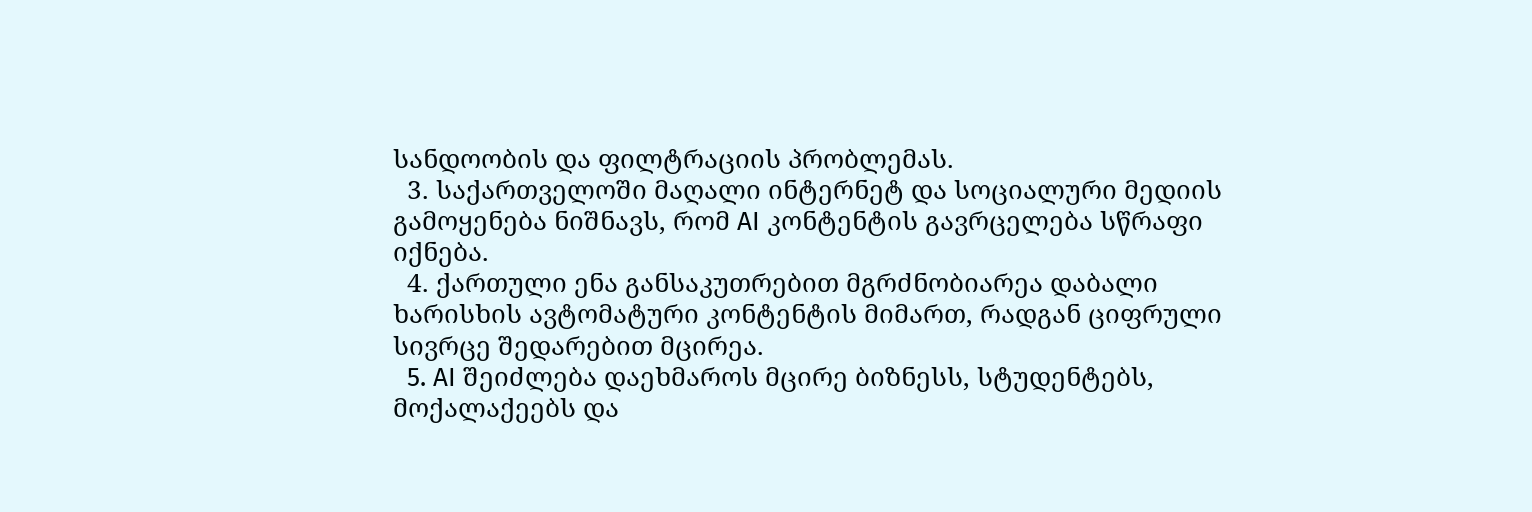სანდოობის და ფილტრაციის პრობლემას.
  3. საქართველოში მაღალი ინტერნეტ და სოციალური მედიის გამოყენება ნიშნავს, რომ AI კონტენტის გავრცელება სწრაფი იქნება.
  4. ქართული ენა განსაკუთრებით მგრძნობიარეა დაბალი ხარისხის ავტომატური კონტენტის მიმართ, რადგან ციფრული სივრცე შედარებით მცირეა.
  5. AI შეიძლება დაეხმაროს მცირე ბიზნესს, სტუდენტებს, მოქალაქეებს და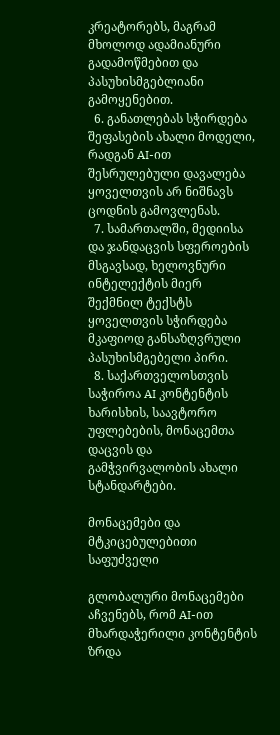კრეატორებს, მაგრამ მხოლოდ ადამიანური გადამოწმებით და პასუხისმგებლიანი გამოყენებით.
  6. განათლებას სჭირდება შეფასების ახალი მოდელი, რადგან AI-ით შესრულებული დავალება ყოველთვის არ ნიშნავს ცოდნის გამოვლენას.
  7. სამართალში, მედიისა და ჯანდაცვის სფეროების მსგავსად, ხელოვნური ინტელექტის მიერ შექმნილ ტექსტს ყოველთვის სჭირდება მკაფიოდ განსაზღვრული პასუხისმგებელი პირი.
  8. საქართველოსთვის საჭიროა AI კონტენტის ხარისხის, საავტორო უფლებების, მონაცემთა დაცვის და გამჭვირვალობის ახალი სტანდარტები.

მონაცემები და მტკიცებულებითი საფუძველი

გლობალური მონაცემები აჩვენებს, რომ AI-ით მხარდაჭერილი კონტენტის ზრდა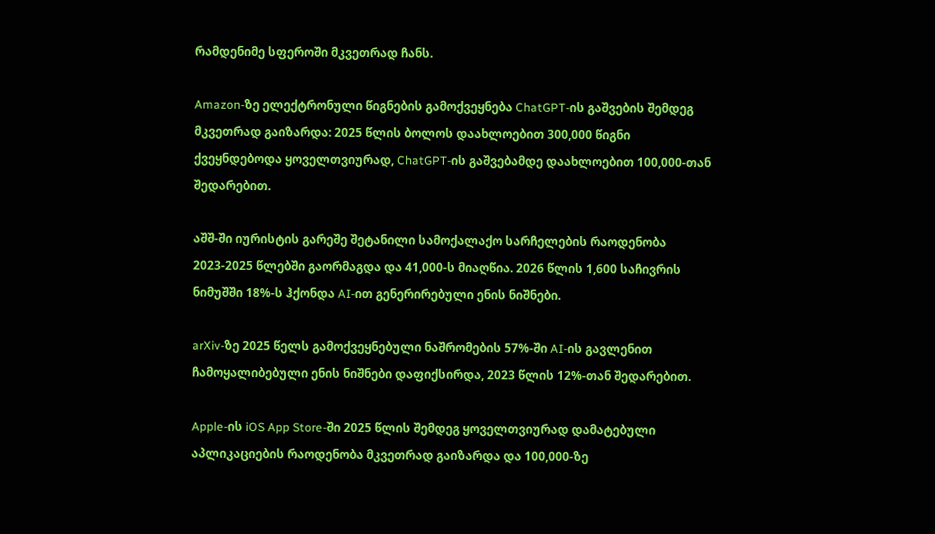რამდენიმე სფეროში მკვეთრად ჩანს.

Amazon-ზე ელექტრონული წიგნების გამოქვეყნება ChatGPT-ის გაშვების შემდეგ მკვეთრად გაიზარდა: 2025 წლის ბოლოს დაახლოებით 300,000 წიგნი ქვეყნდებოდა ყოველთვიურად, ChatGPT-ის გაშვებამდე დაახლოებით 100,000-თან შედარებით.

აშშ-ში იურისტის გარეშე შეტანილი სამოქალაქო სარჩელების რაოდენობა 2023-2025 წლებში გაორმაგდა და 41,000-ს მიაღწია. 2026 წლის 1,600 საჩივრის ნიმუშში 18%-ს ჰქონდა AI-ით გენერირებული ენის ნიშნები.

arXiv-ზე 2025 წელს გამოქვეყნებული ნაშრომების 57%-ში AI-ის გავლენით ჩამოყალიბებული ენის ნიშნები დაფიქსირდა, 2023 წლის 12%-თან შედარებით.

Apple-ის iOS App Store-ში 2025 წლის შემდეგ ყოველთვიურად დამატებული აპლიკაციების რაოდენობა მკვეთრად გაიზარდა და 100,000-ზე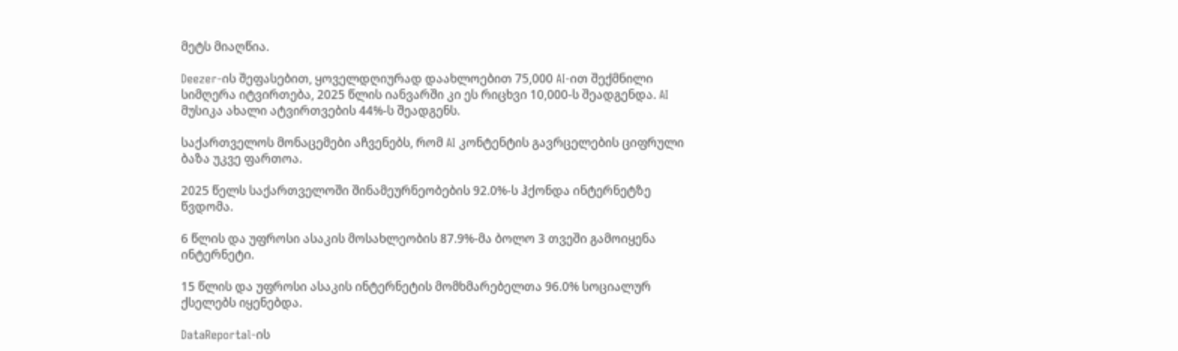მეტს მიაღწია.

Deezer-ის შეფასებით, ყოველდღიურად დაახლოებით 75,000 AI-ით შექმნილი სიმღერა იტვირთება, 2025 წლის იანვარში კი ეს რიცხვი 10,000-ს შეადგენდა. AI მუსიკა ახალი ატვირთვების 44%-ს შეადგენს.

საქართველოს მონაცემები აჩვენებს, რომ AI კონტენტის გავრცელების ციფრული ბაზა უკვე ფართოა.

2025 წელს საქართველოში შინამეურნეობების 92.0%-ს ჰქონდა ინტერნეტზე წვდომა.

6 წლის და უფროსი ასაკის მოსახლეობის 87.9%-მა ბოლო 3 თვეში გამოიყენა ინტერნეტი.

15 წლის და უფროსი ასაკის ინტერნეტის მომხმარებელთა 96.0% სოციალურ ქსელებს იყენებდა.

DataReportal-ის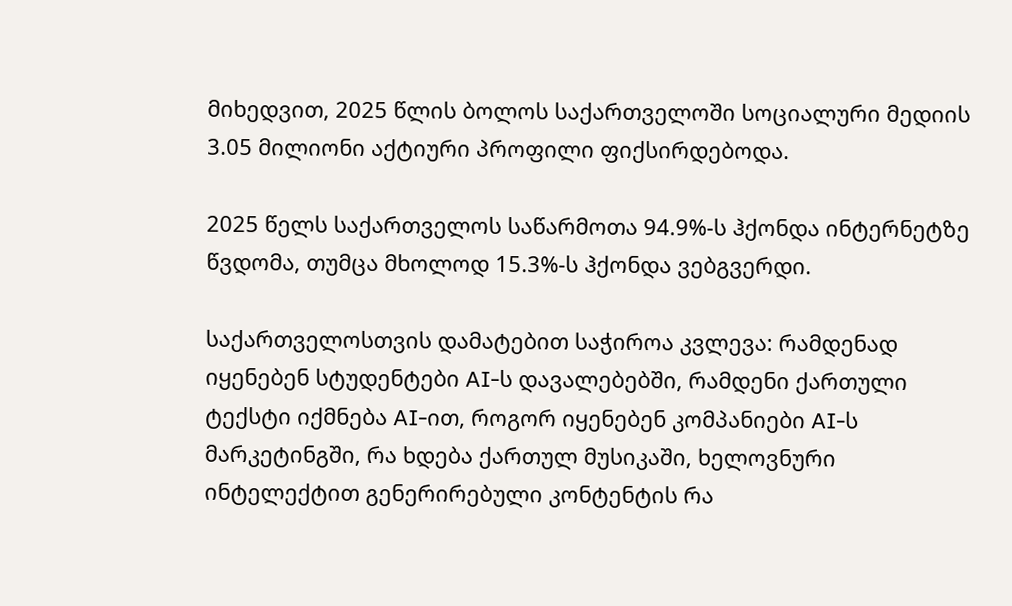მიხედვით, 2025 წლის ბოლოს საქართველოში სოციალური მედიის 3.05 მილიონი აქტიური პროფილი ფიქსირდებოდა.

2025 წელს საქართველოს საწარმოთა 94.9%-ს ჰქონდა ინტერნეტზე წვდომა, თუმცა მხოლოდ 15.3%-ს ჰქონდა ვებგვერდი.

საქართველოსთვის დამატებით საჭიროა კვლევა: რამდენად იყენებენ სტუდენტები AI-ს დავალებებში, რამდენი ქართული ტექსტი იქმნება AI-ით, როგორ იყენებენ კომპანიები AI-ს მარკეტინგში, რა ხდება ქართულ მუსიკაში, ხელოვნური ინტელექტით გენერირებული კონტენტის რა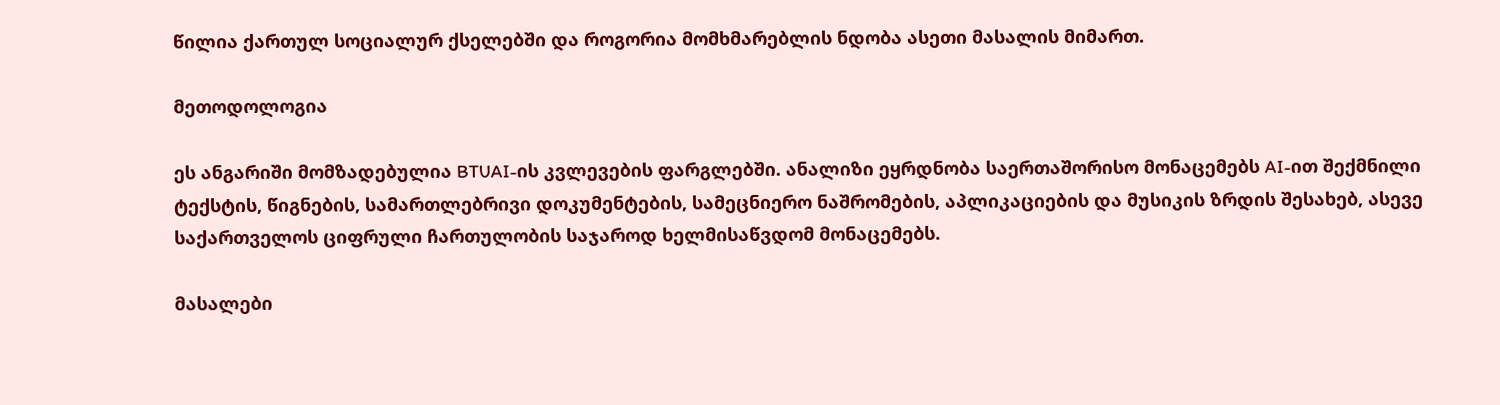წილია ქართულ სოციალურ ქსელებში და როგორია მომხმარებლის ნდობა ასეთი მასალის მიმართ.

მეთოდოლოგია

ეს ანგარიში მომზადებულია BTUAI-ის კვლევების ფარგლებში. ანალიზი ეყრდნობა საერთაშორისო მონაცემებს AI-ით შექმნილი ტექსტის, წიგნების, სამართლებრივი დოკუმენტების, სამეცნიერო ნაშრომების, აპლიკაციების და მუსიკის ზრდის შესახებ, ასევე საქართველოს ციფრული ჩართულობის საჯაროდ ხელმისაწვდომ მონაცემებს.

მასალები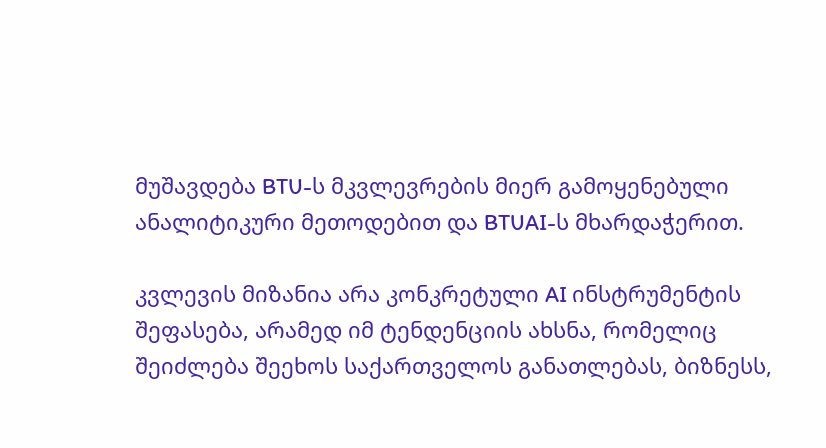მუშავდება BTU-ს მკვლევრების მიერ გამოყენებული ანალიტიკური მეთოდებით და BTUAI-ს მხარდაჭერით.

კვლევის მიზანია არა კონკრეტული AI ინსტრუმენტის შეფასება, არამედ იმ ტენდენციის ახსნა, რომელიც შეიძლება შეეხოს საქართველოს განათლებას, ბიზნესს,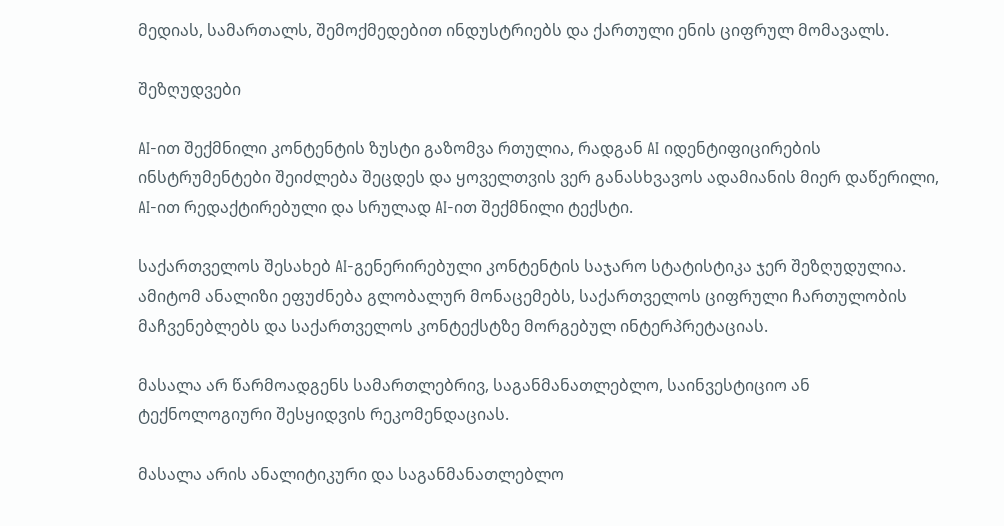მედიას, სამართალს, შემოქმედებით ინდუსტრიებს და ქართული ენის ციფრულ მომავალს.

შეზღუდვები

AI-ით შექმნილი კონტენტის ზუსტი გაზომვა რთულია, რადგან AI იდენტიფიცირების ინსტრუმენტები შეიძლება შეცდეს და ყოველთვის ვერ განასხვავოს ადამიანის მიერ დაწერილი, AI-ით რედაქტირებული და სრულად AI-ით შექმნილი ტექსტი.

საქართველოს შესახებ AI-გენერირებული კონტენტის საჯარო სტატისტიკა ჯერ შეზღუდულია. ამიტომ ანალიზი ეფუძნება გლობალურ მონაცემებს, საქართველოს ციფრული ჩართულობის მაჩვენებლებს და საქართველოს კონტექსტზე მორგებულ ინტერპრეტაციას.

მასალა არ წარმოადგენს სამართლებრივ, საგანმანათლებლო, საინვესტიციო ან ტექნოლოგიური შესყიდვის რეკომენდაციას.

მასალა არის ანალიტიკური და საგანმანათლებლო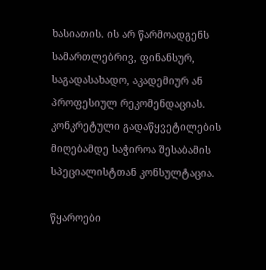ხასიათის. ის არ წარმოადგენს სამართლებრივ, ფინანსურ, საგადასახადო, აკადემიურ ან პროფესიულ რეკომენდაციას. კონკრეტული გადაწყვეტილების მიღებამდე საჭიროა შესაბამის სპეციალისტთან კონსულტაცია.

წყაროები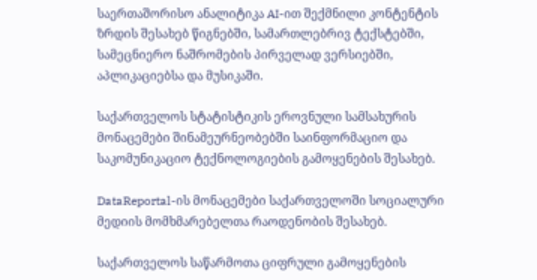საერთაშორისო ანალიტიკა AI-ით შექმნილი კონტენტის ზრდის შესახებ წიგნებში, სამართლებრივ ტექსტებში, სამეცნიერო ნაშრომების პირველად ვერსიებში, აპლიკაციებსა და მუსიკაში.

საქართველოს სტატისტიკის ეროვნული სამსახურის მონაცემები შინამეურნეობებში საინფორმაციო და საკომუნიკაციო ტექნოლოგიების გამოყენების შესახებ.

DataReportal-ის მონაცემები საქართველოში სოციალური მედიის მომხმარებელთა რაოდენობის შესახებ.

საქართველოს საწარმოთა ციფრული გამოყენების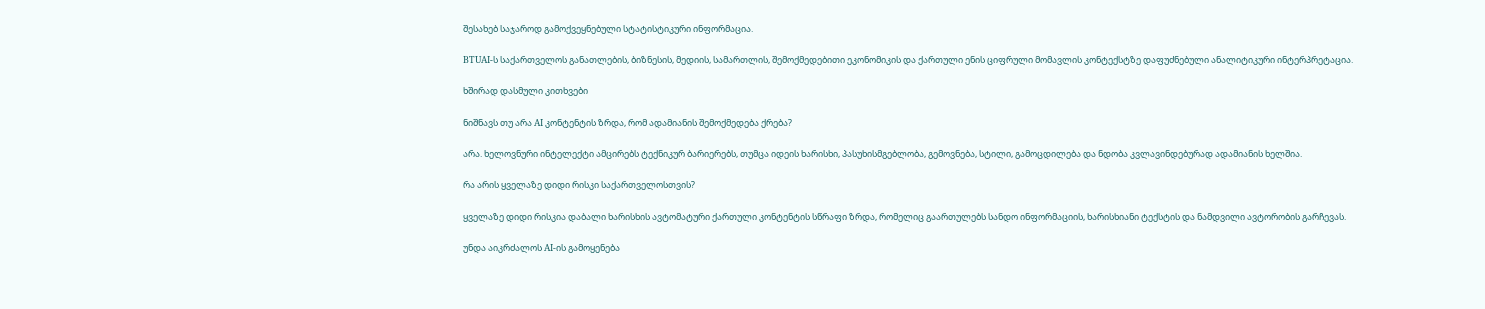შესახებ საჯაროდ გამოქვეყნებული სტატისტიკური ინფორმაცია.

BTUAI-ს საქართველოს განათლების, ბიზნესის, მედიის, სამართლის, შემოქმედებითი ეკონომიკის და ქართული ენის ციფრული მომავლის კონტექსტზე დაფუძნებული ანალიტიკური ინტერპრეტაცია.

ხშირად დასმული კითხვები

ნიშნავს თუ არა AI კონტენტის ზრდა, რომ ადამიანის შემოქმედება ქრება?

არა. ხელოვნური ინტელექტი ამცირებს ტექნიკურ ბარიერებს, თუმცა იდეის ხარისხი, პასუხისმგებლობა, გემოვნება, სტილი, გამოცდილება და ნდობა კვლავინდებურად ადამიანის ხელშია.

რა არის ყველაზე დიდი რისკი საქართველოსთვის?

ყველაზე დიდი რისკია დაბალი ხარისხის ავტომატური ქართული კონტენტის სწრაფი ზრდა, რომელიც გაართულებს სანდო ინფორმაციის, ხარისხიანი ტექსტის და ნამდვილი ავტორობის გარჩევას.

უნდა აიკრძალოს AI-ის გამოყენება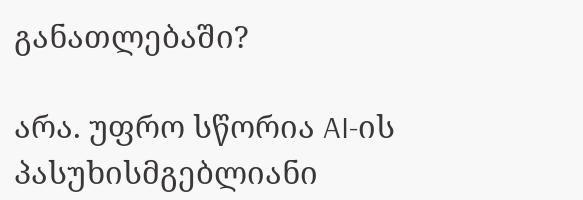განათლებაში?

არა. უფრო სწორია AI-ის პასუხისმგებლიანი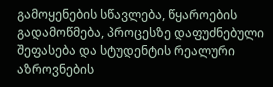გამოყენების სწავლება, წყაროების გადამოწმება, პროცესზე დაფუძნებული შეფასება და სტუდენტის რეალური აზროვნების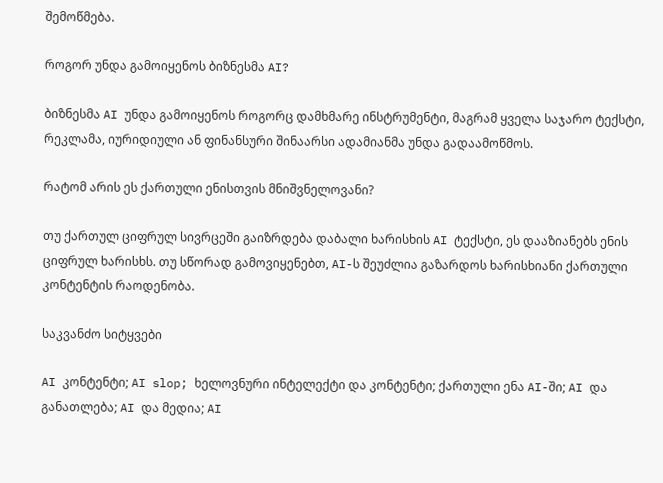შემოწმება.

როგორ უნდა გამოიყენოს ბიზნესმა AI?

ბიზნესმა AI უნდა გამოიყენოს როგორც დამხმარე ინსტრუმენტი, მაგრამ ყველა საჯარო ტექსტი, რეკლამა, იურიდიული ან ფინანსური შინაარსი ადამიანმა უნდა გადაამოწმოს.

რატომ არის ეს ქართული ენისთვის მნიშვნელოვანი?

თუ ქართულ ციფრულ სივრცეში გაიზრდება დაბალი ხარისხის AI ტექსტი, ეს დააზიანებს ენის ციფრულ ხარისხს. თუ სწორად გამოვიყენებთ, AI-ს შეუძლია გაზარდოს ხარისხიანი ქართული კონტენტის რაოდენობა.

საკვანძო სიტყვები

AI კონტენტი; AI slop; ხელოვნური ინტელექტი და კონტენტი; ქართული ენა AI-ში; AI და განათლება; AI და მედია; AI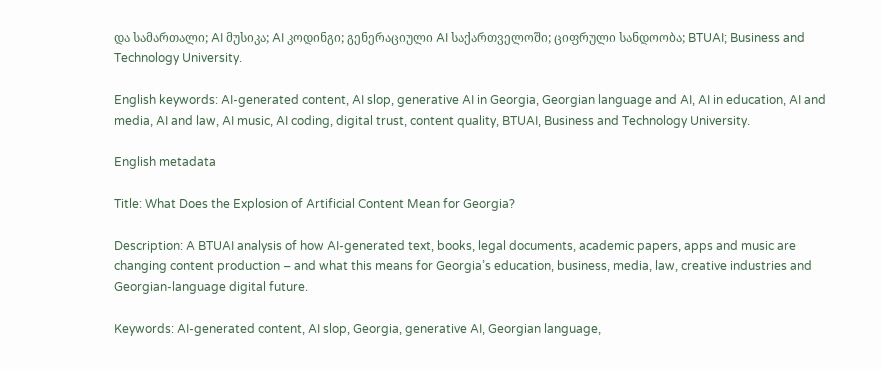და სამართალი; AI მუსიკა; AI კოდინგი; გენერაციული AI საქართველოში; ციფრული სანდოობა; BTUAI; Business and Technology University.

English keywords: AI-generated content, AI slop, generative AI in Georgia, Georgian language and AI, AI in education, AI and media, AI and law, AI music, AI coding, digital trust, content quality, BTUAI, Business and Technology University.

English metadata

Title: What Does the Explosion of Artificial Content Mean for Georgia?

Description: A BTUAI analysis of how AI-generated text, books, legal documents, academic papers, apps and music are changing content production – and what this means for Georgia’s education, business, media, law, creative industries and Georgian-language digital future.

Keywords: AI-generated content, AI slop, Georgia, generative AI, Georgian language,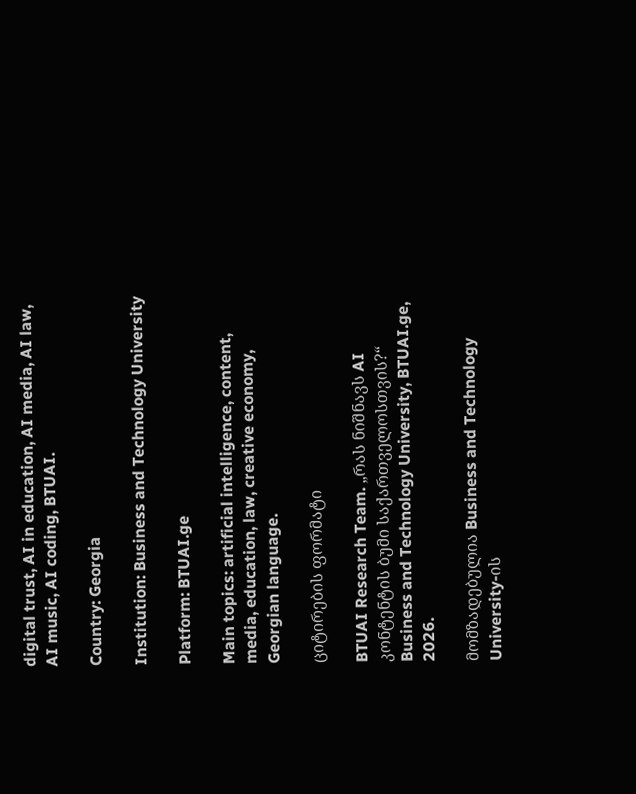digital trust, AI in education, AI media, AI law, AI music, AI coding, BTUAI.

Country: Georgia

Institution: Business and Technology University

Platform: BTUAI.ge

Main topics: artificial intelligence, content, media, education, law, creative economy, Georgian language.

ციტირების ფორმატი

BTUAI Research Team. „რას ნიშნავს AI კონტენტის ბუმი საქართველოსთვის?“ Business and Technology University, BTUAI.ge, 2026.

მომზადებულია Business and Technology University-ის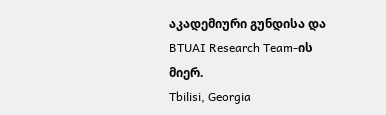აკადემიური გუნდისა და BTUAI Research Team-ის მიერ.
Tbilisi, Georgia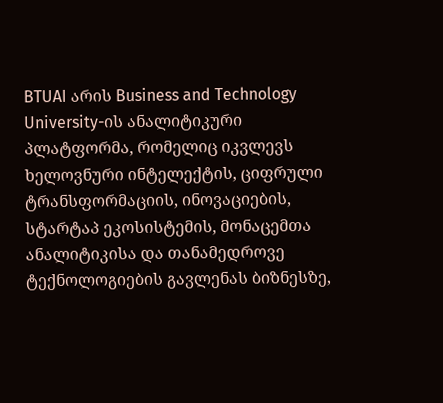BTUAI არის Business and Technology University-ის ანალიტიკური პლატფორმა, რომელიც იკვლევს ხელოვნური ინტელექტის, ციფრული ტრანსფორმაციის, ინოვაციების, სტარტაპ ეკოსისტემის, მონაცემთა ანალიტიკისა და თანამედროვე ტექნოლოგიების გავლენას ბიზნესზე,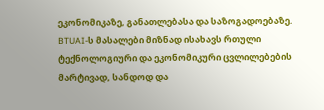ეკონომიკაზე, განათლებასა და საზოგადოებაზე. BTUAI-ს მასალები მიზნად ისახავს რთული ტექნოლოგიური და ეკონომიკური ცვლილებების მარტივად, სანდოდ და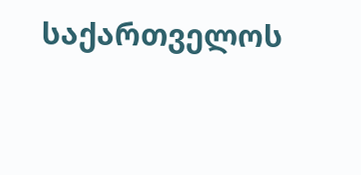საქართველოს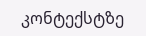კონტექსტზე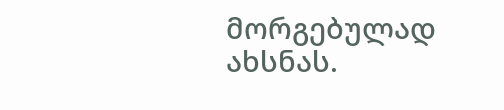მორგებულად ახსნას.